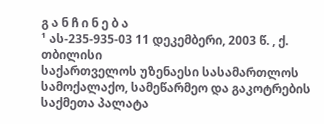გ ა ნ ჩ ი ნ ე ბ ა
¹ ას-235-935-03 11 დეკემბერი, 2003 წ. , ქ. თბილისი
საქართველოს უზენაესი სასამართლოს სამოქალაქო, სამეწარმეო და გაკოტრების საქმეთა პალატა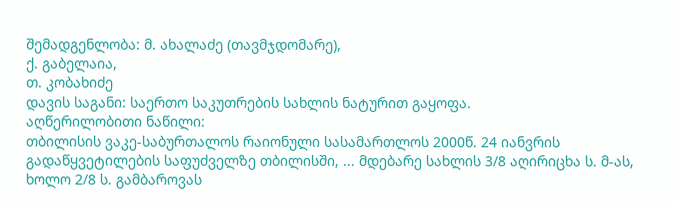შემადგენლობა: მ. ახალაძე (თავმჯდომარე),
ქ. გაბელაია,
თ. კობახიძე
დავის საგანი: საერთო საკუთრების სახლის ნატურით გაყოფა.
აღწერილობითი ნაწილი:
თბილისის ვაკე-საბურთალოს რაიონული სასამართლოს 2000წ. 24 იანვრის გადაწყვეტილების საფუძველზე თბილისში, ... მდებარე სახლის 3/8 აღირიცხა ს. მ-ას, ხოლო 2/8 ს. გამბაროვას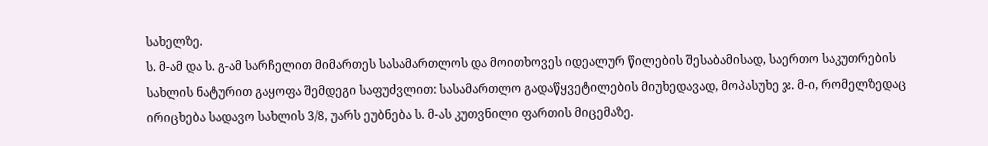სახელზე.
ს. მ-ამ და ს. გ-ამ სარჩელით მიმართეს სასამართლოს და მოითხოვეს იდეალურ წილების შესაბამისად, საერთო საკუთრების სახლის ნატურით გაყოფა შემდეგი საფუძვლით: სასამართლო გადაწყვეტილების მიუხედავად, მოპასუხე ჯ. მ-ი, რომელზედაც ირიცხება სადავო სახლის 3/8, უარს ეუბნება ს. მ-ას კუთვნილი ფართის მიცემაზე.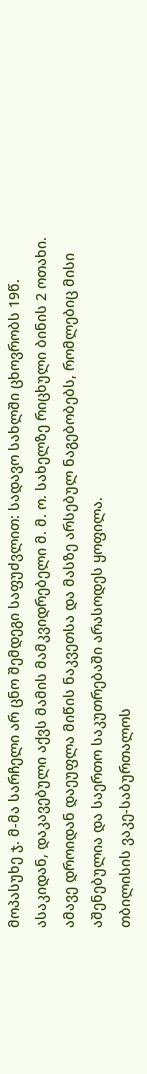მოპასუხე ჯ. მ-მა სარჩელი არ ცნო შემდეგი საფუძვლით: სადავო სახლში ცხოვრობს 19წ. ასაკიდან, დაკავებული აქვს მამის მამკვიდრებელი მ. მ. ო. სახელზე რიცხული ბინის 2 ოთახი. ამავე დროიდან დაეუფლა მიწის ნაკვეთსა და მასზე არსებულ ნაგებობებს, რომლებიც მისი აშენებულია და საერთო საკუთრებაში არასოდეს ყოფილა.
თბილისის ვაკე-საბურთალოს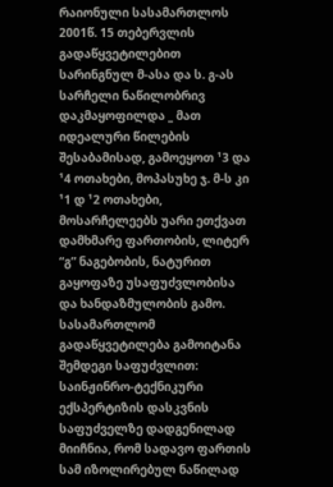რაიონული სასამართლოს 2001წ. 15 თებერვლის გადაწყვეტილებით სარინგნულ მ-ასა და ს. გ-ას სარჩელი ნაწილობრივ დაკმაყოფილდა _ მათ იდეალური წილების შესაბამისად, გამოეყოთ ¹3 და ¹4 ოთახები, მოპასუხე ჯ. მ-ს კი ¹1 დ ¹2 ოთახები, მოსარჩელეებს უარი ეთქვათ დამხმარე ფართობის, ლიტერ “გ” ნაგებობის, ნატურით გაყოფაზე უსაფუძვლობისა და ხანდაზმულობის გამო. სასამართლომ გადაწყვეტილება გამოიტანა შემდეგი საფუძვლით: საინჟინრო-ტექნიკური ექსპერტიზის დასკვნის საფუძველზე დადგენილად მიიჩნია, რომ სადავო ფართის სამ იზოლირებულ ნაწილად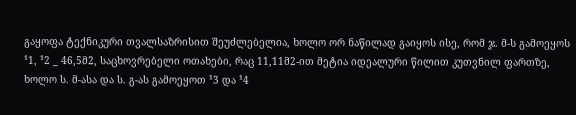გაყოფა ტექნიკური თვალსაზრისით შეუძლებელია, ხოლო ორ ნაწილად გაიყოს ისე, რომ ჯ. მ-ს გამოეყოს ¹1, ¹2 _ 46,5მ2, საცხოვრებელი ოთახები, რაც 11,11მ2-ით მეტია იდეალური წილით კუთვნილ ფართზე, ხოლო ს. მ-ასა და ს. გ-ას გამოეყოთ ¹3 და ¹4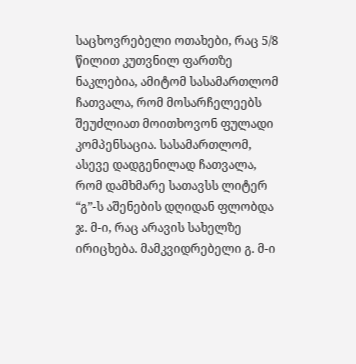საცხოვრებელი ოთახები, რაც 5/8 წილით კუთვნილ ფართზე ნაკლებია, ამიტომ სასამართლომ ჩათვალა, რომ მოსარჩელეებს შეუძლიათ მოითხოვონ ფულადი კომპენსაცია. სასამართლომ, ასევე დადგენილად ჩათვალა, რომ დამხმარე სათავსს ლიტერ “გ”-ს აშენების დღიდან ფლობდა ჯ. მ-ი, რაც არავის სახელზე ირიცხება. მამკვიდრებელი გ. მ-ი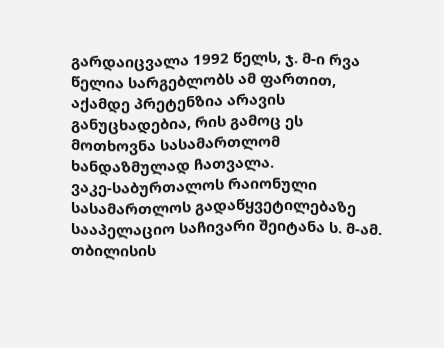გარდაიცვალა 1992 წელს, ჯ. მ-ი რვა წელია სარგებლობს ამ ფართით, აქამდე პრეტენზია არავის განუცხადებია, რის გამოც ეს მოთხოვნა სასამართლომ ხანდაზმულად ჩათვალა.
ვაკე-საბურთალოს რაიონული სასამართლოს გადაწყვეტილებაზე სააპელაციო საჩივარი შეიტანა ს. მ-ამ.
თბილისის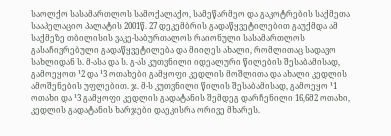საოლქო სასამართლოს სამოქალაქო, სამეწარმეო და გაკოტრების საქმეთა სააპელაციო პალატის 2001წ. 27 დეკემბრის გადაწყვეტილებით გაუქმდა ამ საქმეზე თბილისის ვაკე-საბურთალოს რაიონული სასამართლოს გასაჩივრებული გადაწყვეტილება და მიიღეს ახალი, რომლითაც სადავო სახლიდან ს. მ-ასა და ს. გ-ას კუთვნილი იდეალური წილების შესაბამისად, გამოეყოთ ¹2 და ¹3 ოთახები გამყოფი კედლის მოშლითა და ახალი კედლის ამოშენების უფლებით. ჯ. მ-ს კუთვნილი წილის შესაბამისად, გამოეყო ¹1 ოთახი და ¹3 გამყოფი კედლის გადატანის შემდეგ დარჩენილი 16,6მ2 ოთახი, კედლის გადატანის ხარჯები დაეკისრა ორივე მხარეს.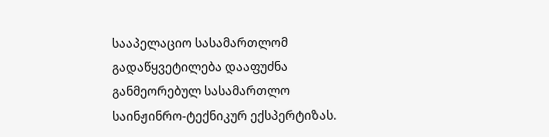სააპელაციო სასამართლომ გადაწყვეტილება დააფუძნა განმეორებულ სასამართლო საინჟინრო-ტექნიკურ ექსპერტიზას.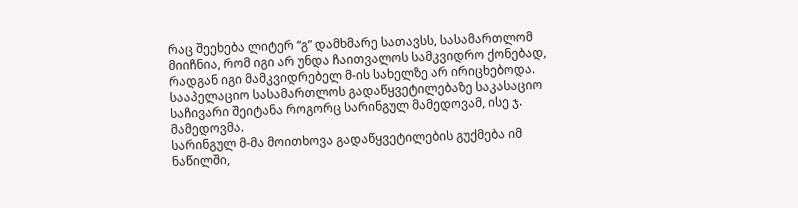რაც შეეხება ლიტერ “გ” დამხმარე სათავსს, სასამართლომ მიიჩნია, რომ იგი არ უნდა ჩაითვალოს სამკვიდრო ქონებად, რადგან იგი მამკვიდრებელ მ-ის სახელზე არ ირიცხებოდა.
სააპელაციო სასამართლოს გადაწყვეტილებაზე საკასაციო საჩივარი შეიტანა როგორც სარინგულ მამედოვამ, ისე ჯ. მამედოვმა.
სარინგულ მ-მა მოითხოვა გადაწყვეტილების გუქმება იმ ნაწილში,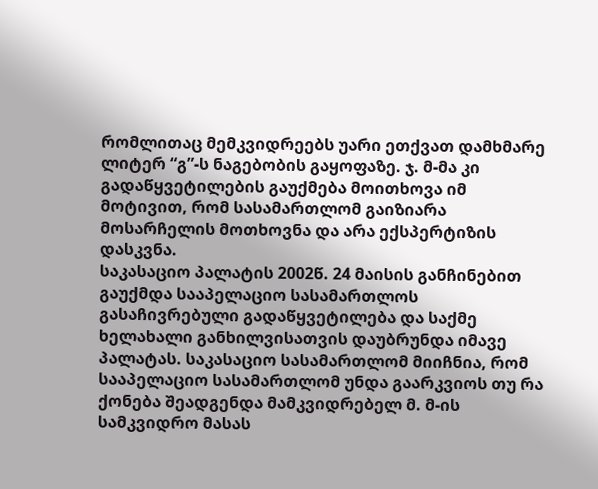რომლითაც მემკვიდრეებს უარი ეთქვათ დამხმარე ლიტერ “გ”-ს ნაგებობის გაყოფაზე. ჯ. მ-მა კი გადაწყვეტილების გაუქმება მოითხოვა იმ მოტივით, რომ სასამართლომ გაიზიარა მოსარჩელის მოთხოვნა და არა ექსპერტიზის დასკვნა.
საკასაციო პალატის 2002წ. 24 მაისის განჩინებით გაუქმდა სააპელაციო სასამართლოს გასაჩივრებული გადაწყვეტილება და საქმე ხელახალი განხილვისათვის დაუბრუნდა იმავე პალატას. საკასაციო სასამართლომ მიიჩნია, რომ სააპელაციო სასამართლომ უნდა გაარკვიოს თუ რა ქონება შეადგენდა მამკვიდრებელ მ. მ-ის სამკვიდრო მასას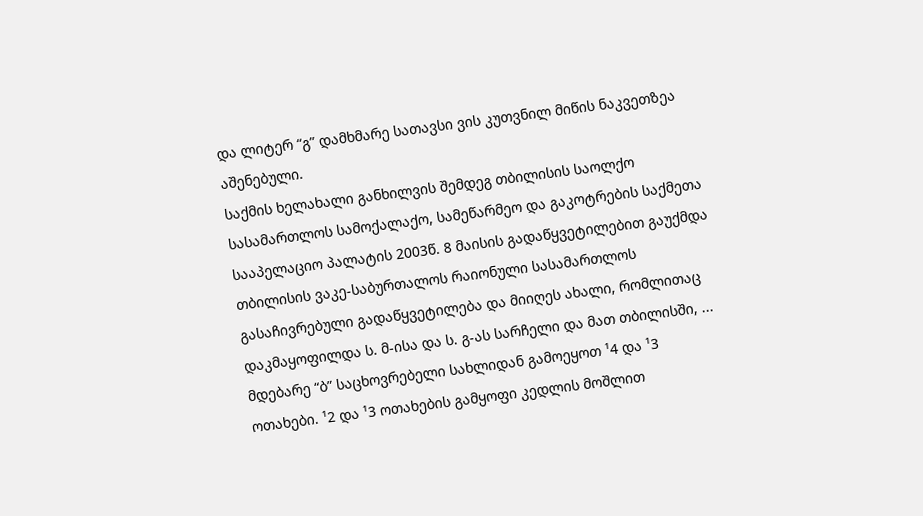და ლიტერ “გ” დამხმარე სათავსი ვის კუთვნილ მიწის ნაკვეთზეა აშენებული.
საქმის ხელახალი განხილვის შემდეგ თბილისის საოლქო სასამართლოს სამოქალაქო, სამეწარმეო და გაკოტრების საქმეთა სააპელაციო პალატის 2003წ. 8 მაისის გადაწყვეტილებით გაუქმდა თბილისის ვაკე-საბურთალოს რაიონული სასამართლოს გასაჩივრებული გადაწყვეტილება და მიიღეს ახალი, რომლითაც დაკმაყოფილდა ს. მ-ისა და ს. გ-ას სარჩელი და მათ თბილისში, ... მდებარე “ბ” საცხოვრებელი სახლიდან გამოეყოთ ¹4 და ¹3 ოთახები. ¹2 და ¹3 ოთახების გამყოფი კედლის მოშლით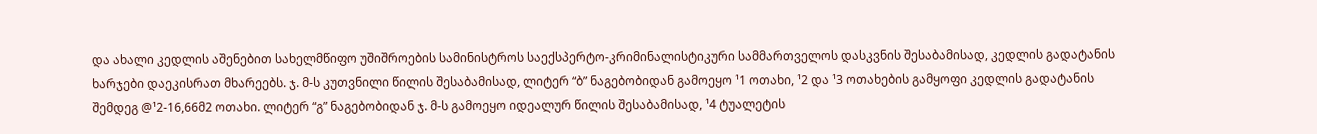და ახალი კედლის აშენებით სახელმწიფო უშიშროების სამინისტროს საექსპერტო-კრიმინალისტიკური სამმართველოს დასკვნის შესაბამისად, კედლის გადატანის ხარჯები დაეკისრათ მხარეებს. ჯ. მ-ს კუთვნილი წილის შესაბამისად, ლიტერ “ბ” ნაგებობიდან გამოეყო ¹1 ოთახი, ¹2 და ¹3 ოთახების გამყოფი კედლის გადატანის შემდეგ @¹2-16,66მ2 ოთახი. ლიტერ “გ” ნაგებობიდან ჯ. მ-ს გამოეყო იდეალურ წილის შესაბამისად, ¹4 ტუალეტის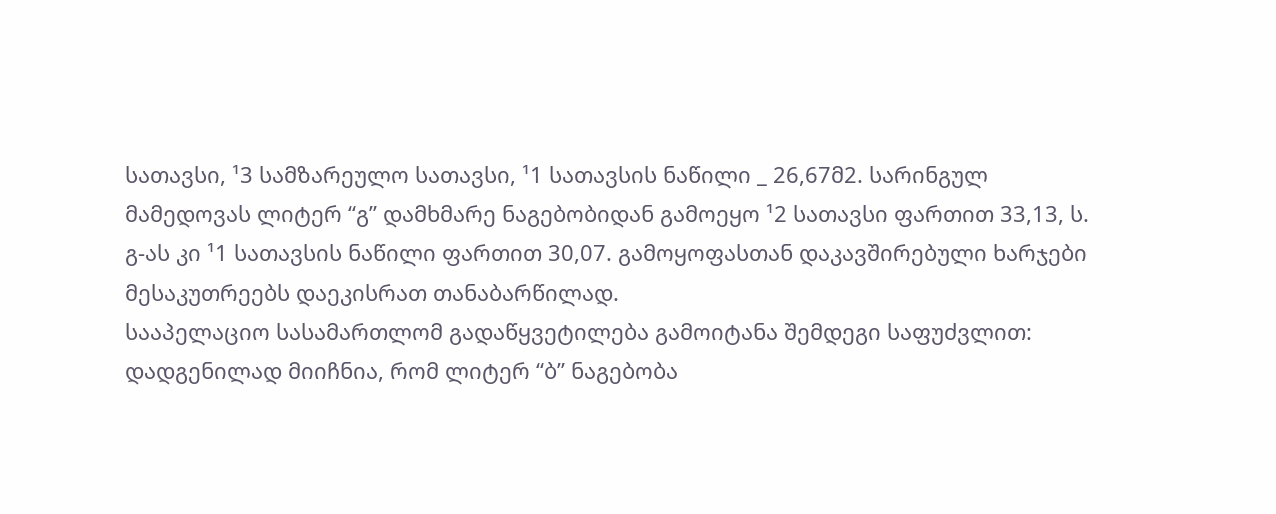სათავსი, ¹3 სამზარეულო სათავსი, ¹1 სათავსის ნაწილი _ 26,67მ2. სარინგულ მამედოვას ლიტერ “გ” დამხმარე ნაგებობიდან გამოეყო ¹2 სათავსი ფართით 33,13, ს. გ-ას კი ¹1 სათავსის ნაწილი ფართით 30,07. გამოყოფასთან დაკავშირებული ხარჯები მესაკუთრეებს დაეკისრათ თანაბარწილად.
სააპელაციო სასამართლომ გადაწყვეტილება გამოიტანა შემდეგი საფუძვლით: დადგენილად მიიჩნია, რომ ლიტერ “ბ” ნაგებობა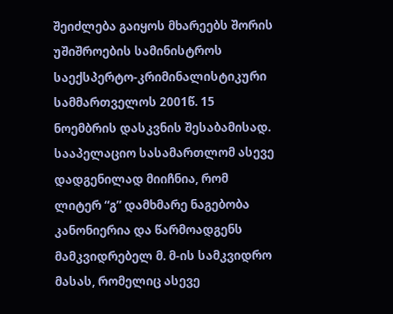შეიძლება გაიყოს მხარეებს შორის უშიშროების სამინისტროს საექსპერტო-კრიმინალისტიკური სამმართველოს 2001წ. 15 ნოემბრის დასკვნის შესაბამისად. სააპელაციო სასამართლომ ასევე დადგენილად მიიჩნია, რომ ლიტერ “გ” დამხმარე ნაგებობა კანონიერია და წარმოადგენს მამკვიდრებელ მ. მ-ის სამკვიდრო მასას, რომელიც ასევე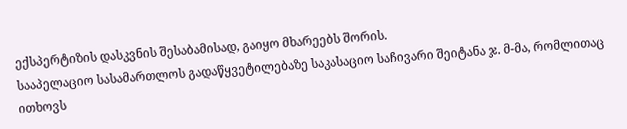ექსპერტიზის დასკვნის შესაბამისად, გაიყო მხარეებს შორის.
სააპელაციო სასამართლოს გადაწყვეტილებაზე საკასაციო საჩივარი შეიტანა ჯ. მ-მა, რომლითაც ითხოვს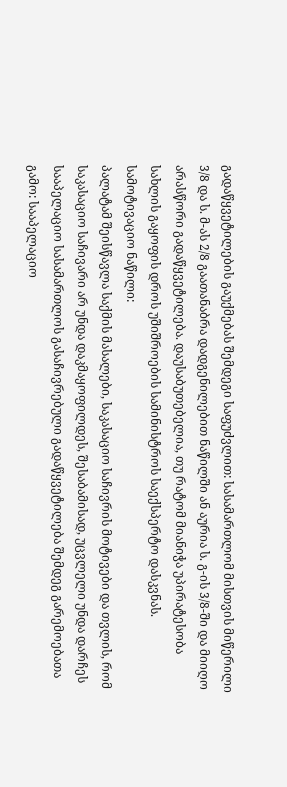გადაწყვეტილების გაუქმებას შემდეგი საფუძვლით: სასამართლომ მისთვის მიწერილი 3/8 და ს. მ-ას 2/8 გაათანაბრა დადგენილებით ნაწილში ან აურია ს. გ-ის 3/8-ში და მიიღო არასწორი გადაწყვეტილება. დაუსაბუთებელია, თუ რატომ მიანიჭა უპირატესობა სახლის გაყოფის დროს უშიშროების სამინისტროს საექსპერტო დასკვნას.
სამოტივაციო ნაწილი:
პალატამ შეისწავლა საქმის მასალები, საკასაციო საჩივრის მოტივები და თვლის, რომ საკასაციო საჩივარი არ უნდა დაკმაყოფილდეს, შესაბამისად, უცვლელი უნდა დარჩეს სააპელაციო სასამართლოს გასაჩივრებული გადაწყვეტილება შემდეგ გარემოებათა გამო: სააპელაციო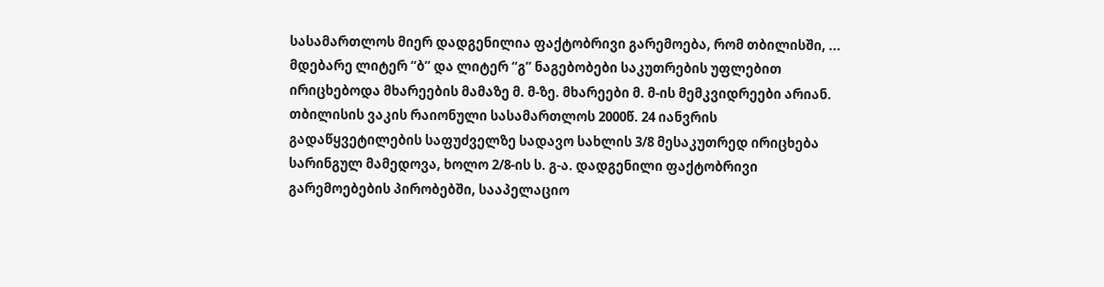სასამართლოს მიერ დადგენილია ფაქტობრივი გარემოება, რომ თბილისში, ... მდებარე ლიტერ “ბ” და ლიტერ “გ” ნაგებობები საკუთრების უფლებით ირიცხებოდა მხარეების მამაზე მ. მ-ზე. მხარეები მ. მ-ის მემკვიდრეები არიან. თბილისის ვაკის რაიონული სასამართლოს 2000წ. 24 იანვრის გადაწყვეტილების საფუძველზე სადავო სახლის 3/8 მესაკუთრედ ირიცხება სარინგულ მამედოვა, ხოლო 2/8-ის ს. გ-ა. დადგენილი ფაქტობრივი გარემოებების პირობებში, სააპელაციო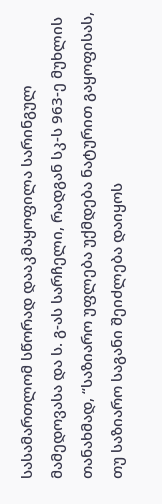სასამართლომ სწორად დააკმაყოფილა სარინგულ მამედოვასა და ს. გ-ას სარჩელი, რადგან სკ-ს 963-ე მუხლის თანახმად, “საზიარო უფლება უქმდება ნატურით გაყოფისას, თუ საზიარო საგანი შეიძლება დაიყოს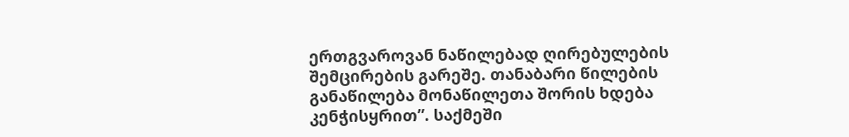ერთგვაროვან ნაწილებად ღირებულების შემცირების გარეშე. თანაბარი წილების განაწილება მონაწილეთა შორის ხდება კენჭისყრით”. საქმეში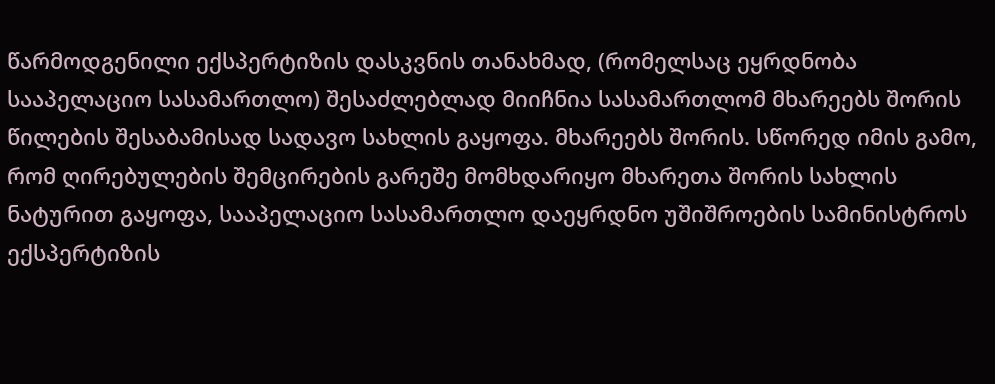წარმოდგენილი ექსპერტიზის დასკვნის თანახმად, (რომელსაც ეყრდნობა სააპელაციო სასამართლო) შესაძლებლად მიიჩნია სასამართლომ მხარეებს შორის წილების შესაბამისად სადავო სახლის გაყოფა. მხარეებს შორის. სწორედ იმის გამო, რომ ღირებულების შემცირების გარეშე მომხდარიყო მხარეთა შორის სახლის ნატურით გაყოფა, სააპელაციო სასამართლო დაეყრდნო უშიშროების სამინისტროს ექსპერტიზის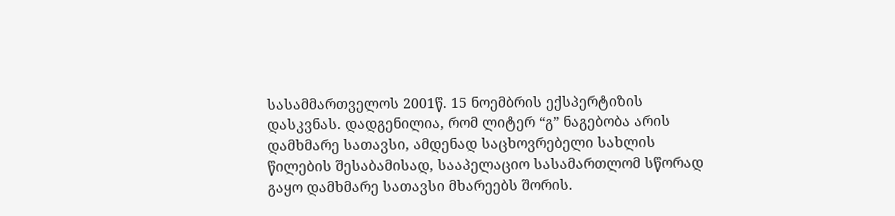სასამმართველოს 2001წ. 15 ნოემბრის ექსპერტიზის დასკვნას. დადგენილია, რომ ლიტერ “გ” ნაგებობა არის დამხმარე სათავსი, ამდენად საცხოვრებელი სახლის წილების შესაბამისად, სააპელაციო სასამართლომ სწორად გაყო დამხმარე სათავსი მხარეებს შორის.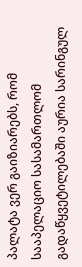პალატა ვერ გაიზიარებს, რომ სააპელაციო სასამართლომ გადაწყვეტილებაში აურია სარინგულ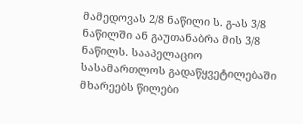მამედოვას 2/8 ნაწილი ს. გ-ას 3/8 ნაწილში ან გაუთანაბრა მის 3/8 ნაწილს. სააპელაციო სასამართლოს გადაწყვეტილებაში მხარეებს წილები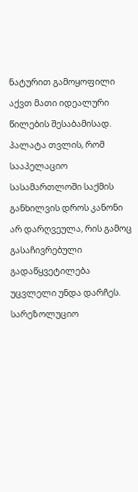ნატურით გამოყოფილი აქვთ მათი იდეალური წილების შესაბამისად.
პალატა თვლის, რომ სააპელაციო სასამართლოში საქმის განხილვის დროს კანონი არ დარღვეულა, რის გამოც გასაჩივრებული გადაწყვეტილება უცვლელი უნდა დარჩეს.
სარეზოლუციო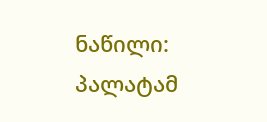ნაწილი:
პალატამ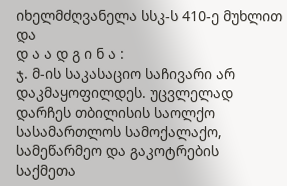იხელმძღვანელა სსკ-ს 410-ე მუხლით და
დ ა ა დ გ ი ნ ა :
ჯ. მ-ის საკასაციო საჩივარი არ დაკმაყოფილდეს. უცვლელად დარჩეს თბილისის საოლქო სასამართლოს სამოქალაქო, სამეწარმეო და გაკოტრების საქმეთა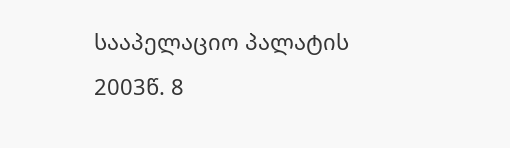სააპელაციო პალატის 2003წ. 8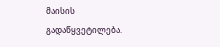მაისის გადაწყვეტილება.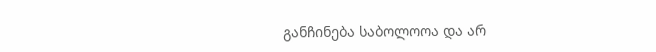განჩინება საბოლოოა და არ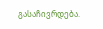გასაჩივრდება.